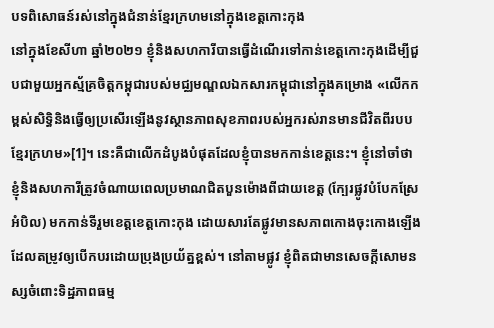បទពិសោធន៍រស់នៅក្នុងជំនាន់ខ្មែរក្រហមនៅក្នុងខេត្តកោះកុង
នៅក្នុងខែសីហា ឆ្នាំ២០២១ ខ្ញុំនិងសហការីបានធ្វើដំណើរទៅកាន់ខេត្តកោះកុងដើម្បីជួបជាមួយអ្នកស្ម័គ្រចិត្តកម្ពុជារបស់មជ្ឈមណ្ឌលឯកសារកម្ពុជានៅក្នុងគម្រោង «លើកកម្ពស់សិទ្ធិនិងធ្វើឲ្យប្រសើរឡើងនូវស្ថានភាពសុខភាពរបស់អ្នករស់រានមានជីវិតពីរបបខ្មែរក្រហម»[1]។ នេះគឺជាលើកដំបូងបំផុតដែលខ្ញុំបានមកកាន់ខេត្តនេះ។ ខ្ញុំនៅចាំថា ខ្ញុំនិងសហការីត្រូវចំណាយពេលប្រមាណជិតបួនម៉ោងពីជាយខេត្ត (ក្បែរផ្លូវបំបែកស្រែអំបិល) មកកាន់ទីរួមខេត្តខេត្តកោះកុង ដោយសារតែផ្លូវមានសភាពកោងចុះកោងឡើងដែលតម្រូវឲ្យបើកបរដោយប្រុងប្រយ័ត្នខ្ពស់។ នៅតាមផ្លូវ ខ្ញុំពិតជាមានសេចក្តីសោមនស្សចំពោះទិដ្ឋភាពធម្ម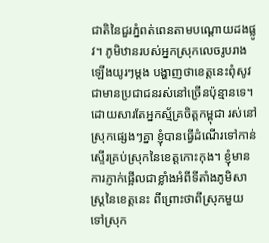ជាតិនៃជួរភ្នំពត់ពេនតាមបណ្តោយដងផ្លូវ។ ភូមិឋានរបស់អ្នកស្រុកលេចរូបរាងឡើងយូរៗម្តង បង្ហាញថាខេត្តនេះពុំសូវជាមានប្រជាជនរស់នៅច្រើនប៉ុន្មានទេ។ ដោយសារតែអ្នកស្ម័គ្រចិត្តកម្ពុជា រស់នៅស្រុកផ្សេងៗគ្នា ខ្ញុំបានធ្វើដំណើរទៅកាន់ស្ទើរគ្រប់ស្រុកនៃខេត្តកោះកុង។ ខ្ញុំមានការភ្ញាក់ផ្អើលជាខ្លាំងអំពីទីតាំងភូមិសាស្ត្រនៃខេត្តនេះ ពីព្រោះថាពីស្រុកមួយទៅស្រុក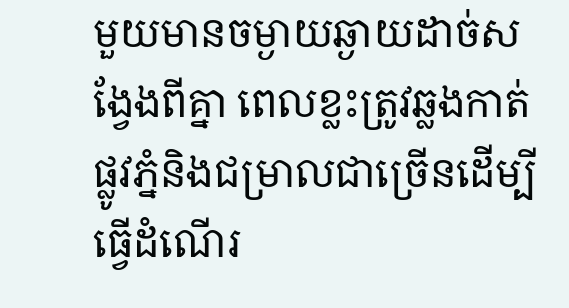មួយមានចម្ងាយឆ្ងាយដាច់សង្វែងពីគ្នា ពេលខ្លះត្រូវឆ្លងកាត់ផ្លូវភ្នំនិងជម្រាលជាច្រើនដើម្បីធ្វើដំណើរ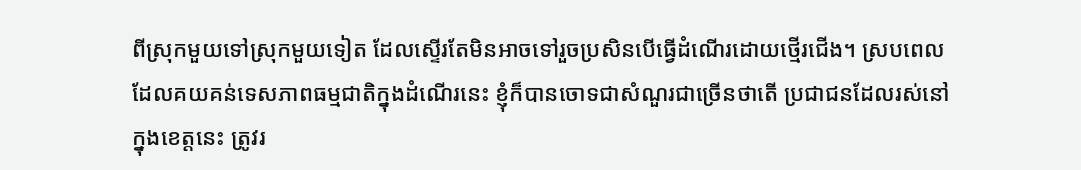ពីស្រុកមួយទៅស្រុកមួយទៀត ដែលស្ទើរតែមិនអាចទៅរួចប្រសិនបើធ្វើដំណើរដោយថ្មើរជើង។ ស្របពេលដែលគយគន់ទេសភាពធម្មជាតិក្នុងដំណើរនេះ ខ្ញុំក៏បានចោទជាសំណួរជាច្រើនថាតើ ប្រជាជនដែលរស់នៅក្នុងខេត្តនេះ ត្រូវរ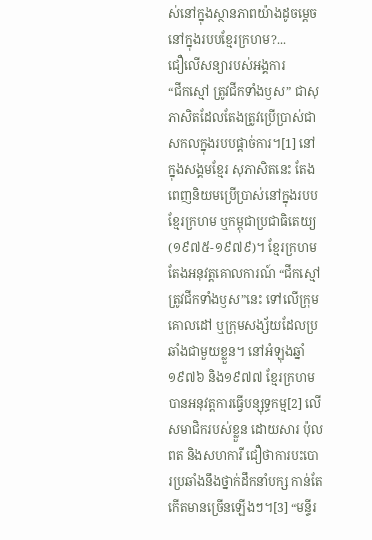ស់នៅក្នុងស្ថានភាពយ៉ាងដូចម្តេចនៅក្នុងរបបខ្មែរក្រហម?...
ជឿលើសន្យារបស់អង្គការ
“ជីកស្មៅ ត្រូវជីកទាំងឫស” ជាសុភាសិតដែលតែងត្រូវប្រើប្រាស់ជាសកលក្នុងរបបផ្តាច់ការ។[1] នៅក្នុងសង្គមខ្មែរ សុភាសិតនេះ តែងពេញនិយមប្រើប្រាស់នៅក្នុងរបបខ្មែរក្រហម ឬកម្ពុជាប្រជាធិតេយ្យ (១៩៧៥-១៩៧៩)។ ខ្មែរក្រហម តែងអនុវត្តគោលការណ៍ “ជីកស្មៅត្រូវជីកទាំងឫស”នេះ ទៅលើក្រុមគោលដៅ ឬក្រុមសង្ស័យដែលប្រឆាំងជាមួយខ្លួន។ នៅអំឡុងឆ្នាំ១៩៧៦ និង១៩៧៧ ខ្មែរក្រហម បានអនុវត្តការធ្វើបន្សុទ្ធកម្ម[2] លើសមាជិករបស់ខ្លួន ដោយសារ ប៉ុល ពត និងសហការី ជឿថាការបះបោរប្រឆាំងនឹងថ្នាក់ដឹកនាំបក្ស កាន់តែកើតមានច្រើនឡើងៗ។[3] “មន្ទីរ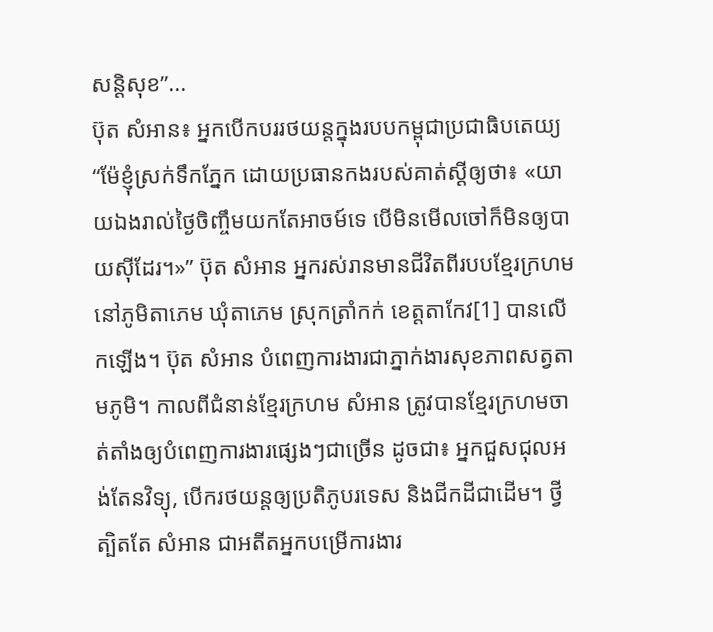សន្តិសុខ”...
ប៊ុត សំអាន៖ អ្នកបើកបររថយន្តក្នុងរបបកម្ពុជាប្រជាធិបតេយ្យ
“ម៉ែខ្ញុំស្រក់ទឹកភ្នែក ដោយប្រធានកងរបស់គាត់ស្តីឲ្យថា៖ «យាយឯងរាល់ថ្ងៃចិញ្ចឹមយកតែអាចម៍ទេ បើមិនមើលចៅក៏មិនឲ្យបាយស៊ីដែរ។»” ប៊ុត សំអាន អ្នករស់រានមានជីវិតពីរបបខ្មែរក្រហមនៅភូមិតាភេម ឃុំតាភេម ស្រុកត្រាំកក់ ខេត្តតាកែវ[1] បានលើកឡើង។ ប៊ុត សំអាន បំពេញការងារជាភ្នាក់ងារសុខភាពសត្វតាមភូមិ។ កាលពីជំនាន់ខ្មែរក្រហម សំអាន ត្រូវបានខ្មែរក្រហមចាត់តាំងឲ្យបំពេញការងារផ្សេងៗជាច្រើន ដូចជា៖ អ្នកជួសជុលអង់តែនវិទ្យុ, បើករថយន្តឲ្យប្រតិភូបរទេស និងជីកដីជាដើម។ ថ្វីត្បិតតែ សំអាន ជាអតីតអ្នកបម្រើការងារ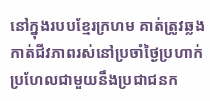នៅក្នុងរបបខ្មែរក្រហម គាត់ត្រូវឆ្លងកាត់ជីវភាពរស់នៅប្រចាំថ្ងៃប្រហាក់ប្រហែលជាមួយនឹងប្រជាជនក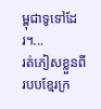ម្ពុជាទូទៅដែរ។...
រត់ភៀសខ្លួនពីរបបខ្មែរក្រ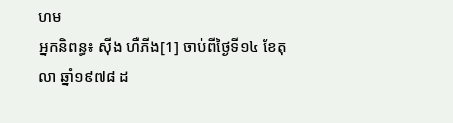ហម
អ្នកនិពន្ធ៖ ស៊ីង ហឺភីង[1] ចាប់ពីថ្ងៃទី១៤ ខែតុលា ឆ្នាំ១៩៧៨ ដ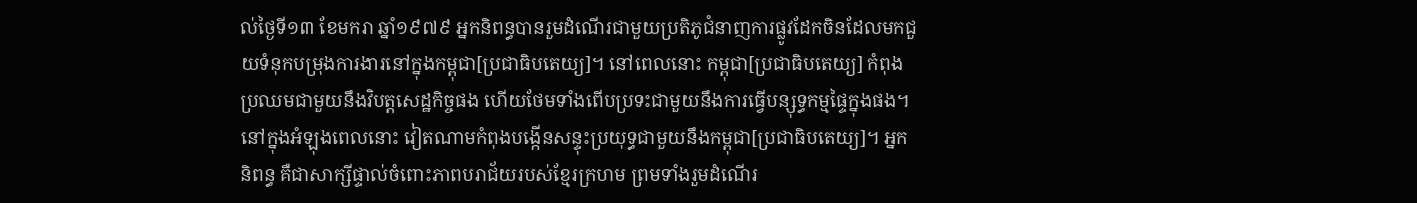ល់ថ្ងៃទី១៣ ខែមករា ឆ្នាំ១៩៧៩ អ្នកនិពន្ធបានរួមដំណើរជាមួយប្រតិភូជំនាញការផ្លូវដែកចិនដែលមកជួយទំនុកបម្រុងការងារនៅក្នុងកម្ពុជា[ប្រជាធិបតេយ្យ]។ នៅពេលនោះ កម្ពុជា[ប្រជាធិបតេយ្យ] កំពុងប្រឈមជាមួយនឹងវិបត្តសេដ្ឋកិច្ចផង ហើយថែមទាំងពើបប្រទះជាមួយនឹងការធ្វើបន្សុទ្ធកម្មផ្ទៃក្នុងផង។ នៅក្នុងអំឡុងពេលនោះ វៀតណាមកំពុងបង្កើនសន្ទុះប្រយុទ្ធជាមួយនឹងកម្ពុជា[ប្រជាធិបតេយ្យ]។ អ្នកនិពន្ធ គឺជាសាក្សីផ្ទាល់ចំពោះភាពបរាជ័យរបស់ខ្មែរក្រហម ព្រមទាំងរួមដំណើរ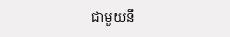ជាមួយនឹ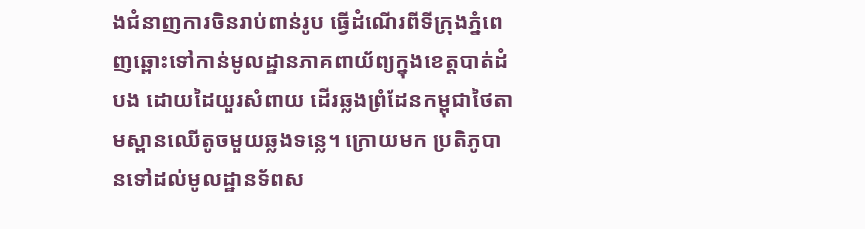ងជំនាញការចិនរាប់ពាន់រូប ធ្វើដំណើរពីទីក្រុងភ្នំពេញឆ្ពោះទៅកាន់មូលដ្ឋានភាគពាយ័ព្យក្នុងខេត្តបាត់ដំបង ដោយដៃយួរសំពាយ ដើរឆ្លងព្រំដែនកម្ពុជាថៃតាមស្ពានឈើតូចមួយឆ្លងទន្លេ។ ក្រោយមក ប្រតិភូបានទៅដល់មូលដ្ឋានទ័ពស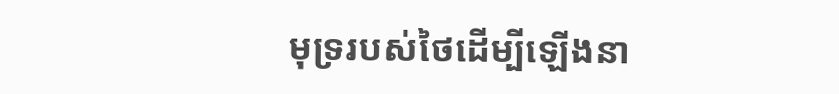មុទ្ររបស់ថៃដើម្បីឡើងនា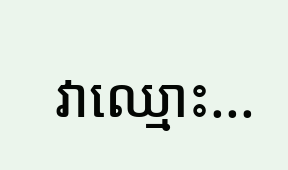វាឈ្មោះ...